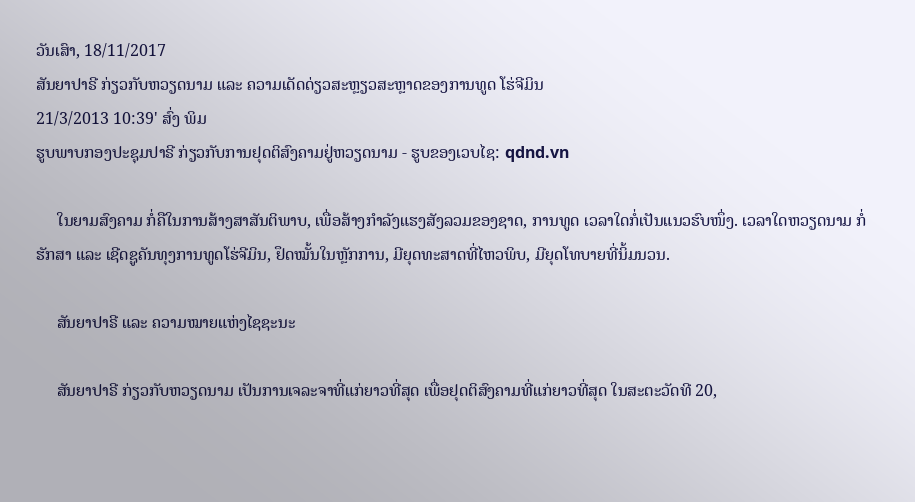ວັນເສົາ, 18/11/2017
ສັນຍາປາຣີ ກ່ຽວກັບຫວຽດນາມ ແລະ ຄວາມເດັດດ່ຽວສະຫຼຽວສະຫຼາດຂອງການທູດ ໂຮ່ຈີມິນ
21/3/2013 10:39' ສົ່ງ ພິມ
ຮູບພາບກອງປະຊຸມປາຣີ ກ່ຽວກັບການຢຸດຕິສົງຄາມຢູ່ຫວຽດນາມ - ຮູບຂອງເວບໄຊ: qdnd.vn

     ໃນຍາມສົງຄາມ ກໍ່ຄືໃນການສ້າງສາສັນຕິພາບ, ເພື່ອສ້າງກຳລັງແຮງສັງລວມຂອງຊາດ, ການທູດ ເວລາໃດກໍ່ເປັນແນວຮົບໜຶ່ງ. ເວລາໃດຫວຽດນາມ ກໍ່ຮັກສາ ແລະ ເຊີດຊູຄັນທຸງການທູດໂຮ່ຈີມິນ, ຢຶດໝັ້ນໃນຫຼັກການ, ມີຍຸດທະສາດທີ່ໄຫວພິບ, ມີຍຸດໂທບາຍທີ່ນິ້ມນວນ.

     ສັນຍາປາຣີ ແລະ ຄວາມໝາຍແຫ່ງໄຊຊະນະ

     ສັນຍາປາຣີ ກ່ຽວກັບຫວຽດນາມ ເປັນການເຈລະຈາທີ່ແກ່ຍາວທີ່ສຸດ ເພື່ອຢຸດຕິສົງຄາມທີ່ແກ່ຍາວທີ່ສຸດ ໃນສະຕະວັດທີ 20,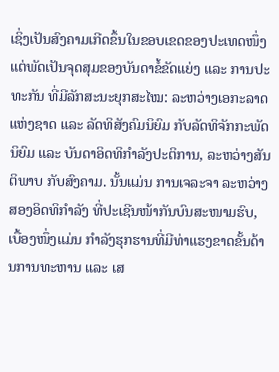ເຊິ່ງເປັນສົງຄາມເກີດຂຶ້ນໃນຂອບເຂດຂອງປະເທດໜຶ່ງ ແຕ່ພັດເປັນຈຸດສຸມຂອງບັນດາຂໍ້ຂັດແຍ່ງ ແລະ ການປະທະກັນ ທີ່ມີລັກສະນະຍຸກສະໄໝ: ລະຫວ່າງເອກະລາດແຫ່ງຊາດ ແລະ ລັດທິສັງຄົມນິຍົມ ກັບລັດທິຈັກກະພັດນິຍົມ ແລະ ບັນດາອິດທິກຳລັງປະຕິການ, ລະຫວ່າງສັນຕິພາບ ກັບສົງຄາມ. ນັ້ນແມ່ນ ການເຈລະຈາ ລະຫວ່າງສອງອິດທິກຳລັງ ທີ່ປະເຊີນໜ້າກັນບົນສະໜາມຮົບ, ເບື້ອງໜຶ່ງແມ່ນ ກຳລັງຮຸກຮານທີ່ມີທ່າແຮງຂາດຂັ້ນດ້ານການທະຫານ ແລະ ເສ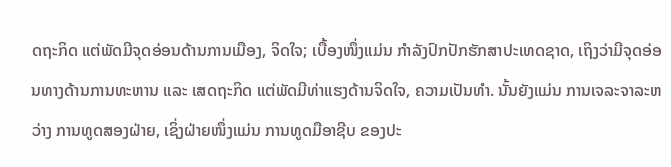ດຖະກິດ ແຕ່ພັດມີຈຸດອ່ອນດ້ານການເມືອງ, ຈິດໃຈ; ເບື້ອງໜຶ່ງແມ່ນ ກຳລັງປົກປັກຮັກສາປະເທດຊາດ, ເຖິງວ່າມີຈຸດອ່ອນທາງດ້ານການທະຫານ ແລະ ເສດຖະກິດ ແຕ່ພັດມີທ່າແຮງດ້ານຈິດໃຈ, ຄວາມເປັນທຳ. ນັ້ນຍັງແມ່ນ ການເຈລະຈາລະຫວ່າງ ການທູດສອງຝ່າຍ, ເຊິ່ງຝ່າຍໜຶ່ງແມ່ນ ການທູດມືອາຊີບ ຂອງປະ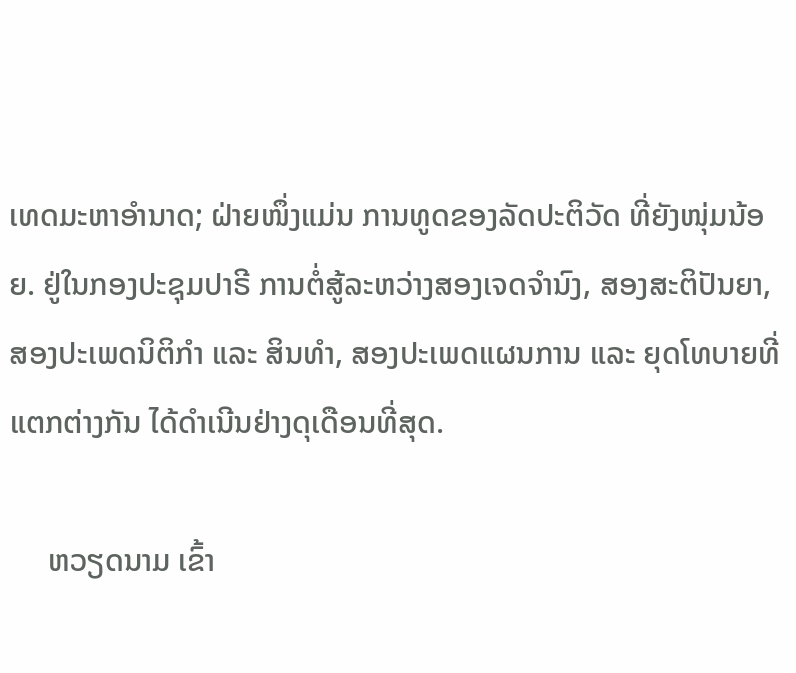ເທດມະຫາອຳນາດ; ຝ່າຍໜຶ່ງແມ່ນ ການທູດຂອງລັດປະຕິວັດ ທີ່ຍັງໜຸ່ມນ້ອຍ. ຢູ່ໃນກອງປະຊຸມປາຣີ ການຕໍ່ສູ້ລະຫວ່າງສອງເຈດຈຳນົງ, ສອງສະຕິປັນຍາ, ສອງປະເພດນິຕິກຳ ແລະ ສິນທຳ, ສອງປະເພດແຜນການ ແລະ ຍຸດໂທບາຍທີ່ແຕກຕ່າງກັນ ໄດ້ດຳເນີນຢ່າງດຸເດືອນທີ່ສຸດ.

     ຫວຽດນາມ ເຂົ້າ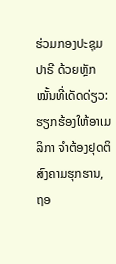ຮ່ວມກອງປະຊຸມປາຣີ ດ້ວຍຫຼັກໝັ້ນທີ່ເດັດດ່ຽວ: ຮຽກຮ້ອງໃຫ້ອາເມລິກາ ຈຳຕ້ອງຢຸດຕິສົງຄາມຮຸກຮານ, ຖອ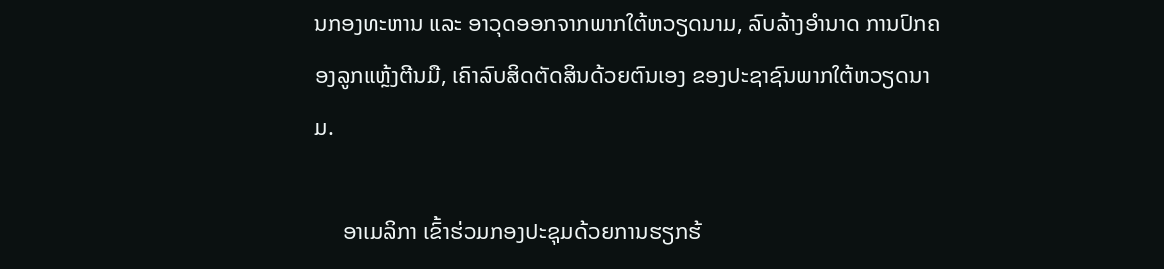ນກອງທະຫານ ແລະ ອາວຸດອອກຈາກພາກໃຕ້ຫວຽດນາມ, ລົບລ້າງອຳນາດ ການປົກຄອງລູກແຫຼ້ງຕີນມື, ເຄົາລົບສິດຕັດສິນດ້ວຍຕົນເອງ ຂອງປະຊາຊົນພາກໃຕ້ຫວຽດນາມ.

     ອາເມລິກາ ເຂົ້າຮ່ວມກອງປະຊຸມດ້ວຍການຮຽກຮ້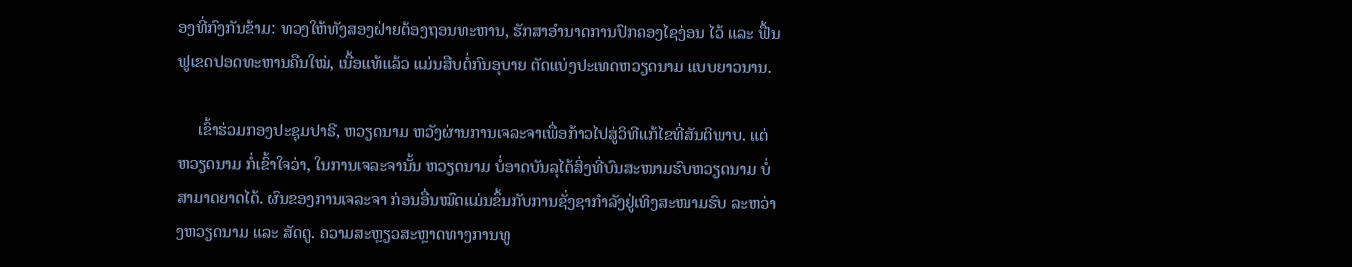ອງທີ່ກົງກັນຂ້າມ: ທວງໃຫ້ທັງສອງຝ່າຍຕ້ອງຖອນທະຫານ, ຮັກສາອຳນາດການປົກຄອງໄຊງ່ອນ ໄວ້ ແລະ ຟື້ນຟູເຂດປອດທະຫານຄືນໃໝ່, ເນື້ອແທ້ແລ້ວ ແມ່ນສືບຕໍ່ກົນອຸບາຍ ຕັດແບ່ງປະເທດຫວຽດນາມ ແບບຍາວນານ.

     ເຂົ້າຮ່ວມກອງປະຊຸມປາຣີ, ຫວຽດນາມ ຫວັງຜ່ານການເຈລະຈາເພື່ອກ້າວໄປສູ່ວິທີແກ້ໄຂທີ່ສັນຕິພາບ. ແຕ່ຫວຽດນາມ ກໍ່ເຂົ້າໃຈວ່າ, ໃນການເຈລະຈານັ້ນ ຫວຽດນາມ ບໍ່ອາດບັນລຸໄດ້ສິ່ງທີ່ບົນສະໜາມຮົບຫວຽດນາມ ບໍ່ສາມາດຍາດໄດ້. ຜົນຂອງການເຈລະຈາ ກ່ອນອື່ນໝົດແມ່ນຂຶ້ນກັບການຊັ່ງຊາກຳລັງຢູ່ເທິງສະໜາມຮົບ ລະຫວ່າງຫວຽດນາມ ແລະ ສັດຕູ. ຄວາມສະຫຼຽວສະຫຼາດທາງການທູ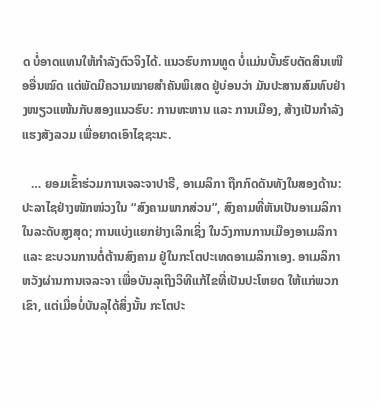ດ ບໍ່ອາດແທນໃຫ້ກຳລັງຕົວຈິງໄດ້. ແນວຮົບການທູດ ບໍ່ແມ່ນບັ້ນຮົບຕັດສິນເໜືອອື່ນໝົດ ແຕ່ພັດມີຄວາມໝາຍສຳຄັນພິເສດ ຢູ່ບ່ອນວ່າ ມັນປະສານສົມທົບຢ່າງໜຽວແໜ້ນກັບສອງແນວຮົບ: ການທະຫານ ແລະ ການເມືອງ, ສ້າງເປັນກຳລັງແຮງສັງລວມ ເພື່ອຍາດເອົາໄຊຊະນະ.

   … ຍອມເຂົ້າຮ່ວມການເຈລະຈາປາຣີ, ອາເມລິກາ ຖືກກົດດັນທັງໃນສອງດ້ານ: ປະລາໄຊຢ່າງໜັກໜ່ວງໃນ “ສົງຄາມພາກສ່ວນ”, ສົງຄາມທີ່ຫັນເປັນອາເມລິກາ ໃນລະດັບສູງສຸດ; ການແບ່ງແຍກຢ່າງເລິກເຊິ່ງ ໃນວົງການການເມືອງອາເມລິກາ ແລະ ຂະບວນການຕໍ່ຕ້ານສົງຄາມ ຢູ່ໃນກະໂຕປະເທດອາເມລິກາເອງ. ອາເມລິກາ ຫວັງຜ່ານການເຈລະຈາ ເພື່ອບັນລຸເຖິງວິທີແກ້ໄຂທີ່ເປັນປະໂຫຍດ ໃຫ້ແກ່ພວກເຂົາ, ແຕ່ເມື່ອບໍ່ບັນລຸໄດ້ສິ່ງນັ້ນ ກະໂຕປະ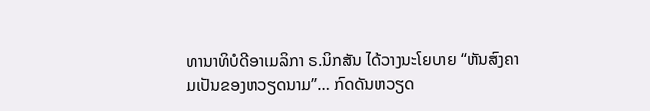ທານາທິບໍດີອາເມລິກາ ຣ.ນິກສັນ ໄດ້ວາງນະໂຍບາຍ “ຫັນສົງຄາມເປັນຂອງຫວຽດນາມ”… ກົດດັນຫວຽດ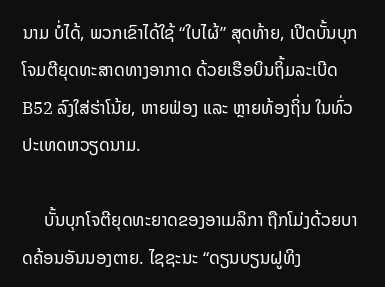ນາມ ບໍ່ໄດ້, ພວກເຂົາໄດ້ໃຊ້ “ໃບໄຜ້” ສຸດທ້າຍ, ເປີດບັ້ນບຸກໂຈມຕີຍຸດທະສາດທາງອາກາດ ດ້ວຍເຮືອບິນຖິ້ມລະເບີດ B52 ລົງໃສ່ຮ່າໂນ້ຍ, ຫາຍຟ່ອງ ແລະ ຫຼາຍທ້ອງຖິ່ນ ໃນທົ່ວປະເທດຫວຽດນາມ.

     ບັ້ນບຸກໂຈຕີຍຸດທະຍາດຂອງອາເມລິກາ ຖືກໂມ່ງດ້ວຍບາດຄ້ອນອັນນອງຕາຍ. ໄຊຊະນະ “ດຽນບຽນຝູທິງ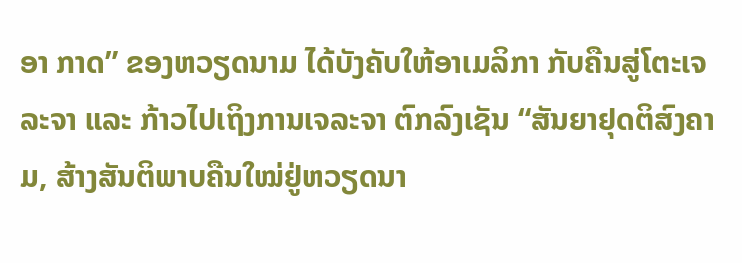ອາ ກາດ” ຂອງຫວຽດນາມ ໄດ້ບັງຄັບໃຫ້ອາເມລິກາ ກັບຄືນສູ່ໂຕະເຈລະຈາ ແລະ ກ້າວໄປເຖິງການເຈລະຈາ ຕົກລົງເຊັນ “ສັນຍາຢຸດຕິສົງຄາມ, ສ້າງສັນຕິພາບຄືນໃໝ່ຢູ່ຫວຽດນາ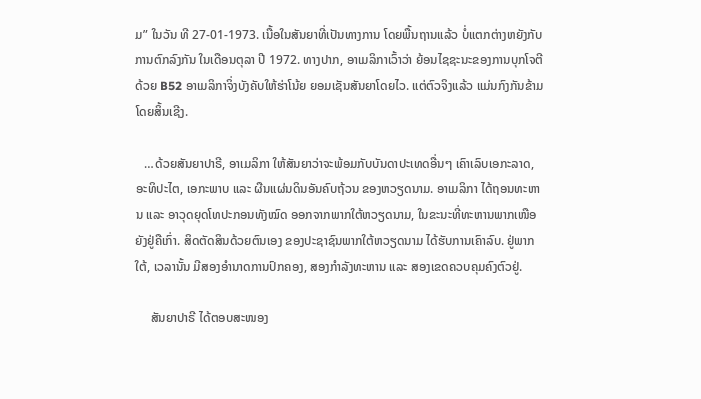ມ” ໃນວັນ ທີ 27-01-1973. ເນື້ອໃນສັນຍາທີ່ເປັນທາງການ ໂດຍພື້ນຖານແລ້ວ ບໍ່ແຕກຕ່າງຫຍັງກັບການຕົກລົງກັນ ໃນເດືອນຕຸລາ ປີ 1972. ທາງປາກ, ອາເມລິກາເວົ້າວ່າ ຍ້ອນໄຊຊະນະຂອງການບຸກໂຈຕີດ້ວຍ B52 ອາເມລິກາຈິ່ງບັງຄັບໃຫ້ຮ່າໂນ້ຍ ຍອມເຊັນສັນຍາໂດຍໄວ. ແຕ່ຕົວຈິງແລ້ວ ແມ່ນກົງກັນຂ້າມໂດຍສິ້ນເຊີງ.

   …ດ້ວຍສັນຍາປາຣີ, ອາເມລິກາ ໃຫ້ສັນຍາວ່າຈະພ້ອມກັບບັນດາປະເທດອື່ນໆ ເຄົາເລົບເອກະລາດ, ອະທິປະໄຕ, ເອກະພາບ ແລະ ຜືນແຜ່ນດິນອັນຄົບຖ້ວນ ຂອງຫວຽດນາມ. ອາເມລິກາ ໄດ້ຖອນທະຫານ ແລະ ອາວຸດຍຸດໂທປະກອນທັງໝົດ ອອກຈາກພາກໃຕ້ຫວຽດນາມ, ໃນຂະນະທີ່ທະຫານພາກເໜືອຍັງຢູ່ຄືເກົ່າ. ສິດຕັດສິນດ້ວຍຕົນເອງ ຂອງປະຊາຊົນພາກໃຕ້ຫວຽດນາມ ໄດ້ຮັບການເຄົາລົບ. ຢູ່ພາກໃຕ້, ເວລານັ້ນ ມີສອງອຳນາດການປົກຄອງ, ສອງກຳລັງທະຫານ ແລະ ສອງເຂດຄວບຄຸມຄົງຕົວຢູ່.

     ສັນຍາປາຣີ ໄດ້ຕອບສະໜອງ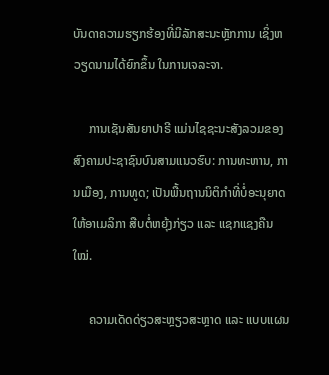ບັນດາຄວາມຮຽກຮ້ອງທີ່ມີລັກສະນະຫຼັກການ ເຊິ່ງຫວຽດນາມໄດ້ຍົກຂຶ້ນ ໃນການເຈລະຈາ.

     ການເຊັນສັນຍາປາຣີ ແມ່ນໄຊຊະນະສັງລວມຂອງສົງຄາມປະຊາຊົນບົນສາມແນວຮົບ: ການທະຫານ, ການເມືອງ, ການທູດ; ເປັນພື້ນຖານນິຕິກຳທີ່ບໍ່ອະນຸຍາດໃຫ້ອາເມລິກາ ສືບຕໍ່ຫຍຸ້ງກ່ຽວ ແລະ ແຊກແຊງຄືນໃໝ່.

     ຄວາມເດັດດ່ຽວສະຫຼຽວສະຫຼາດ ແລະ ແບບແຜນ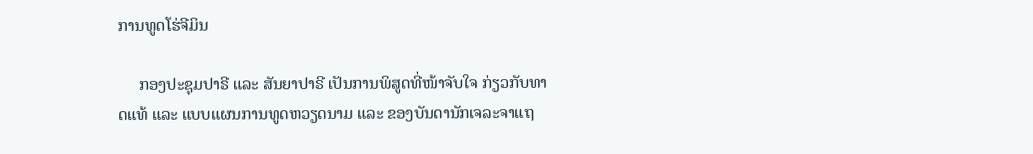ການທູດໂຮ່ຈີມິນ

     ກອງປະຊຸມປາຣີ ແລະ ສັນຍາປາຣີ ເປັນການພິສູດທີ່ໜ້າຈັບໃຈ ກ່ຽວກັບທາດແທ້ ແລະ ແບບແຜນການທູດຫວຽດນາມ ແລະ ຂອງບັນດານັກເຈລະຈາແຖ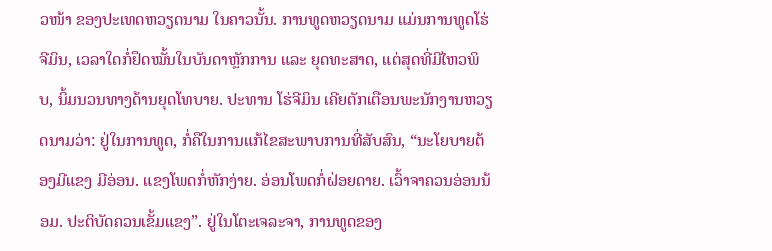ວໜ້າ ຂອງປະເທດຫວຽດນາມ ໃນຄາວນັ້ນ. ການທູດຫວຽດນາມ ແມ່ນການທູດໂຮ່ຈີມິນ, ເວລາໃດກໍ່ຢຶດໝັ້ນໃນບັນດາຫຼັກການ ແລະ ຍຸດທະສາດ, ແຕ່ສຸດທີ່ມີໄຫວພິບ, ນິ້ມນວນທາງດ້ານຍຸດໂທບາຍ. ປະທານ ໂຮ່ຈີມິນ ເຄີຍຕັກເຕືອນພະນັກງານຫວຽດນາມວ່າ: ຢູ່ໃນການທູດ, ກໍ່ຄືໃນການແກ້ໄຂສະພາບການທີ່ສັບສົນ, “ນະໂຍບາຍຕ້ອງມີແຂງ ມີອ່ອນ. ແຂງໂພດກໍ່ຫັກງ່າຍ. ອ່ອນໂພດກໍ່ຝ່ອຍດາຍ. ເວົ້າຈາຄວນອ່ອນນ້ອມ. ປະຕິບັດຄວນເຂັ້ມແຂງ”. ຢູ່ໃນໂຕະເຈລະຈາ, ການທູດຂອງ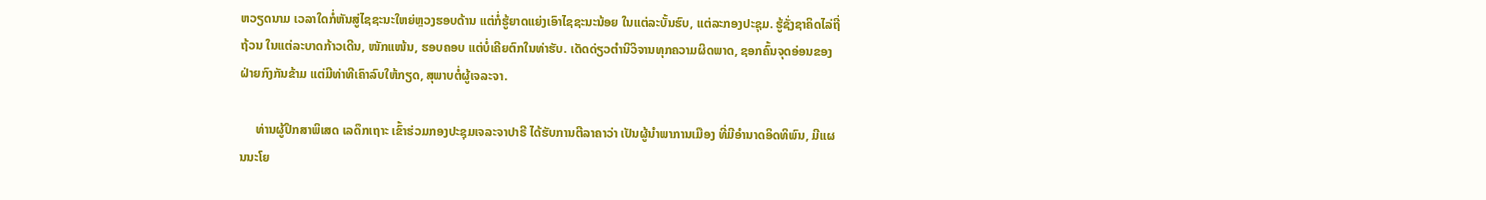ຫວຽດນາມ ເວລາໃດກໍ່ຫັນສູ່ໄຊຊະນະໃຫຍ່ຫຼວງຮອບດ້ານ ແຕ່ກໍ່ຮູ້ຍາດແຍ່ງເອົາໄຊຊະນະນ້ອຍ ໃນແຕ່ລະບັ້ນຮົບ, ແຕ່ລະກອງປະຊຸມ. ຮູ້ຊັ່ງຊາຄິດໄລ່ຖີ່ຖ້ວນ ໃນແຕ່ລະບາດກ້າວເດີນ, ໜັກແໜ້ນ, ຮອບຄອບ ແຕ່ບໍ່ເຄີຍຕົກໃນທ່າຮັບ. ເດັດດ່ຽວຕຳນິວິຈານທຸກຄວາມຜິດພາດ, ຊອກຄົ້ນຈຸດອ່ອນຂອງຝ່າຍກົງກັນຂ້າມ ແຕ່ມີທ່າທີເຄົາລົບໃຫ້ກຽດ, ສຸພາບຕໍ່ຜູ້ເຈລະຈາ.

     ທ່ານຜູ້ປຶກສາພິເສດ ເລດຶກເຖາະ ເຂົ້າຮ່ວມກອງປະຊຸມເຈລະຈາປາຣີ ໄດ້ຮັບການຕີລາຄາວ່າ ເປັນຜູ້ນຳພາການເມືອງ ທີ່ມີອຳນາດອິດທິພົນ, ມີແຜນນະໂຍ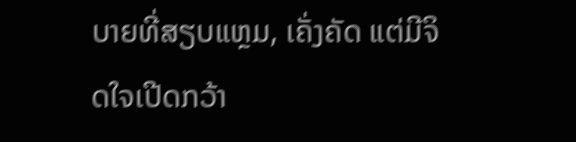ບາຍທີ່ສຽບແຫຼມ, ເຄັ່ງຄັດ ແຕ່ມີຈິດໃຈເປີດກວ້າ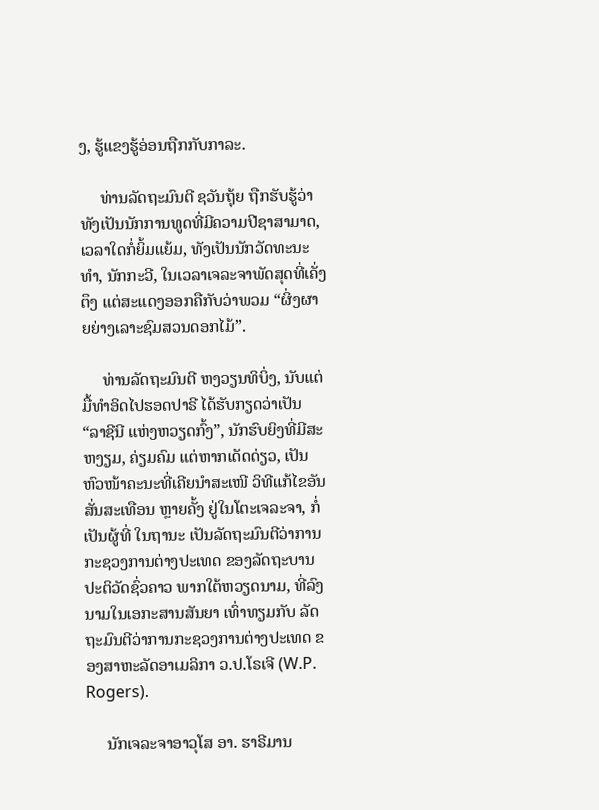ງ, ຮູ້ແຂງຮູ້ອ່ອນຖືກກັບກາລະ.

     ທ່ານລັດຖະມົນຕີ ຊວັນຖຸ້ຍ ຖືກຮັບຮູ້ວ່າທັງເປັນນັກການທູດທີ່ມີຄວາມປີຊາສາມາດ, ເວລາໃດກໍ່ຍິ້ມແຍ້ມ, ທັງເປັນນັກວັດທະນະທຳ, ນັກກະວີ, ໃນເວລາເຈລະຈາພັດສຸດທີ່ເຄັ່ງຕຶງ ແຕ່ສະແດງອອກຄືກັບວ່າພວມ “ຜິ່ງຜາຍຍ່າງເລາະຊົມສວນດອກໄມ້”.

     ທ່ານລັດຖະມົນຕີ ຫງວຽນທິບິ່ງ, ນັບແຕ່ມື້ທຳອິດໄປຮອດປາຣີ ໄດ້ຮັບກຽດວ່າເປັນ “ລາຊີນີ ແຫ່ງຫວຽດກົ້ງ”, ນັກຮົບຍິງທີ່ມີສະຫງຽມ, ຄ່ຽມຄົມ ແຕ່ຫາກເດັດດ່ຽວ, ເປັນຫົວໜ້າຄະນະທີ່ເຄີຍນຳສະເໜີ ວິທີແກ້ໄຂອັນສັ່ນສະເທືອນ ຫຼາຍຄັ້ງ ຢູ່ໃນໂຕະເຈລະຈາ, ກໍ່ເປັນຜູ້ທີ່ ໃນຖານະ ເປັນລັດຖະມົນຕີວ່າການກະຊວງການຕ່າງປະເທດ ຂອງລັດຖະບານປະຕິວັດຊົ່ວຄາວ ພາກໃຕ້ຫວຽດນາມ, ທີ່ລົງນາມໃນເອກະສານສັນຍາ ເທົ່າທຽມກັບ ລັດຖະມົນຕີວ່າການກະຊວງການຕ່າງປະເທດ ຂອງສາຫະລັດອາເມລິກາ ວ.ປ.ໂຣເຈີ (W.P. Rogers).

     ນັກເຈລະຈາອາວຸໂສ ອາ. ຮາຣີມານ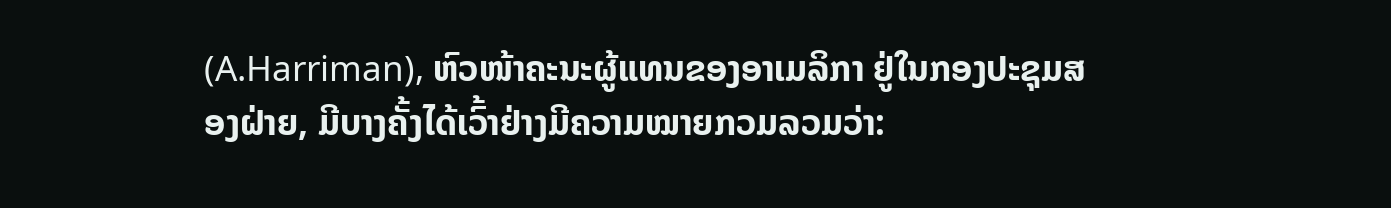(A.Harriman), ຫົວໜ້າຄະນະຜູ້ແທນຂອງອາເມລິກາ ຢູ່ໃນກອງປະຊຸມສອງຝ່າຍ, ມີບາງຄັ້ງໄດ້ເວົ້າຢ່າງມີຄວາມໝາຍກວມລວມວ່າ: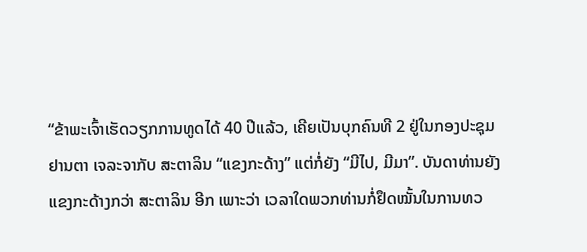“ຂ້າພະເຈົ້າເຮັດວຽກການທູດໄດ້ 40 ປີແລ້ວ, ເຄີຍເປັນບຸກຄົນທີ 2 ຢູ່ໃນກອງປະຊຸມ ຢານຕາ ເຈລະຈາກັບ ສະຕາລິນ “ແຂງກະດ້າງ” ແຕ່ກໍ່ຍັງ “ມີໄປ, ມີມາ”. ບັນດາທ່ານຍັງແຂງກະດ້າງກວ່າ ສະຕາລິນ ອີກ ເພາະວ່າ ເວລາໃດພວກທ່ານກໍ່ຢຶດໝັ້ນໃນການທວ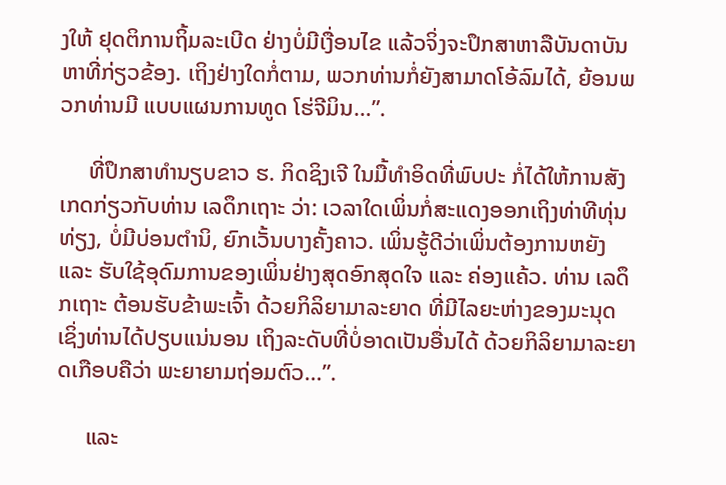ງໃຫ້ ຢຸດຕິການຖິ້ມລະເບີດ ຢ່າງບໍ່ມີເງື່ອນໄຂ ແລ້ວຈິ່ງຈະປຶກສາຫາລືບັນດາບັນຫາທີ່ກ່ຽວຂ້ອງ. ເຖິງຢ່າງໃດກໍ່ຕາມ, ພວກທ່ານກໍ່ຍັງສາມາດໂອ້ລົມໄດ້, ຍ້ອນພວກທ່ານມີ ແບບແຜນການທູດ ໂຮ່ຈີມິນ…”.

     ທີ່ປຶກສາທຳນຽບຂາວ ຮ. ກິດຊິງເຈີ ໃນມື້ທຳອິດທີ່ພົບປະ ກໍ່ໄດ້ໃຫ້ການສັງເກດກ່ຽວກັບທ່ານ ເລດຶກເຖາະ ວ່າ: ເວລາໃດເພິ່ນກໍ່ສະແດງອອກເຖິງທ່າທີທຸ່ນທ່ຽງ, ບໍ່ມີບ່ອນຕຳນິ, ຍົກເວັ້ນບາງຄັ້ງຄາວ. ເພິ່ນຮູ້ດີວ່າເພິ່ນຕ້ອງການຫຍັງ ແລະ ຮັບໃຊ້ອຸດົມການຂອງເພິ່ນຢ່າງສຸດອົກສຸດໃຈ ແລະ ຄ່ອງແຄ້ວ. ທ່ານ ເລດຶກເຖາະ ຕ້ອນຮັບຂ້າພະເຈົ້າ ດ້ວຍກິລິຍາມາລະຍາດ ທີ່ມີໄລຍະຫ່າງຂອງມະນຸດ ເຊິ່ງທ່ານໄດ້ປຽບແນ່ນອນ ເຖິງລະດັບທີ່ບໍ່ອາດເປັນອື່ນໄດ້ ດ້ວຍກິລິຍາມາລະຍາດເກືອບຄືວ່າ ພະຍາຍາມຖ່ອມຕົວ…”.

     ແລະ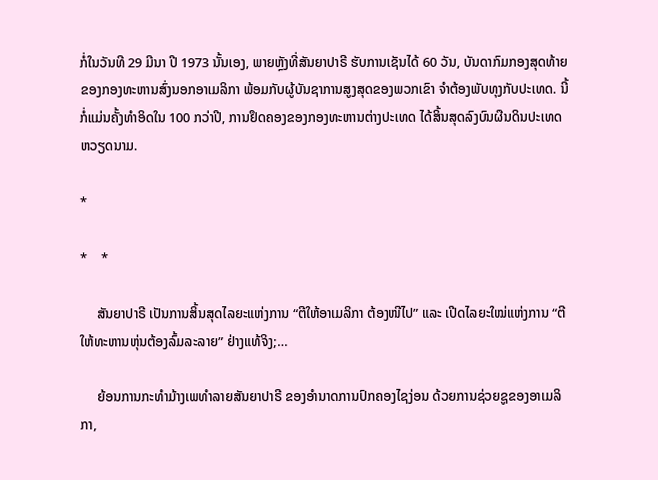ກໍ່ໃນວັນທີ 29 ມີນາ ປີ 1973 ນັ້ນເອງ, ພາຍຫຼັງທີ່ສັນຍາປາຣີ ຮັບການເຊັນໄດ້ 60 ວັນ, ບັນດາກົມກອງສຸດທ້າຍ ຂອງກອງທະຫານສົ່ງນອກອາເມລິກາ ພ້ອມກັບຜູ້ບັນຊາການສູງສຸດຂອງພວກເຂົາ ຈຳຕ້ອງພັບທຸງກັບປະເທດ. ນີ້ກໍ່ແມ່ນຄັ້ງທຳອິດໃນ 100 ກວ່າປີ, ການຢຶດຄອງຂອງກອງທະຫານຕ່າງປະເທດ ໄດ້ສິ້ນສຸດລົງບົນຜືນດິນປະເທດຫວຽດນາມ.

*

*    *

     ສັນຍາປາຣີ ເປັນການສິ້ນສຸດໄລຍະແຫ່ງການ “ຕີໃຫ້ອາເມລິກາ ຕ້ອງໜີໄປ” ແລະ ເປີດໄລຍະໃໝ່ແຫ່ງການ “ຕີໃຫ້ທະຫານຫຸ່ນຕ້ອງລົ້ມລະລາຍ” ຢ່າງແທ້ຈິງ;…

     ຍ້ອນການກະທຳມ້າງເພທຳລາຍສັນຍາປາຣີ ຂອງອຳນາດການປົກຄອງໄຊງ່ອນ ດ້ວຍການຊ່ວຍຊູຂອງອາເມລິກາ,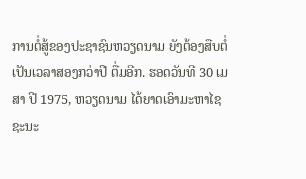ການຕໍ່ສູ້ຂອງປະຊາຊົນຫວຽດນາມ ຍັງຕ້ອງສືບຕໍ່ເປັນເວລາສອງກວ່າປີ ຕື່ມອີກ. ຮອດວັນທີ 30 ເມສາ ປີ 1975, ຫວຽດນາມ ໄດ້ຍາດເອົາມະຫາໄຊຊະນະ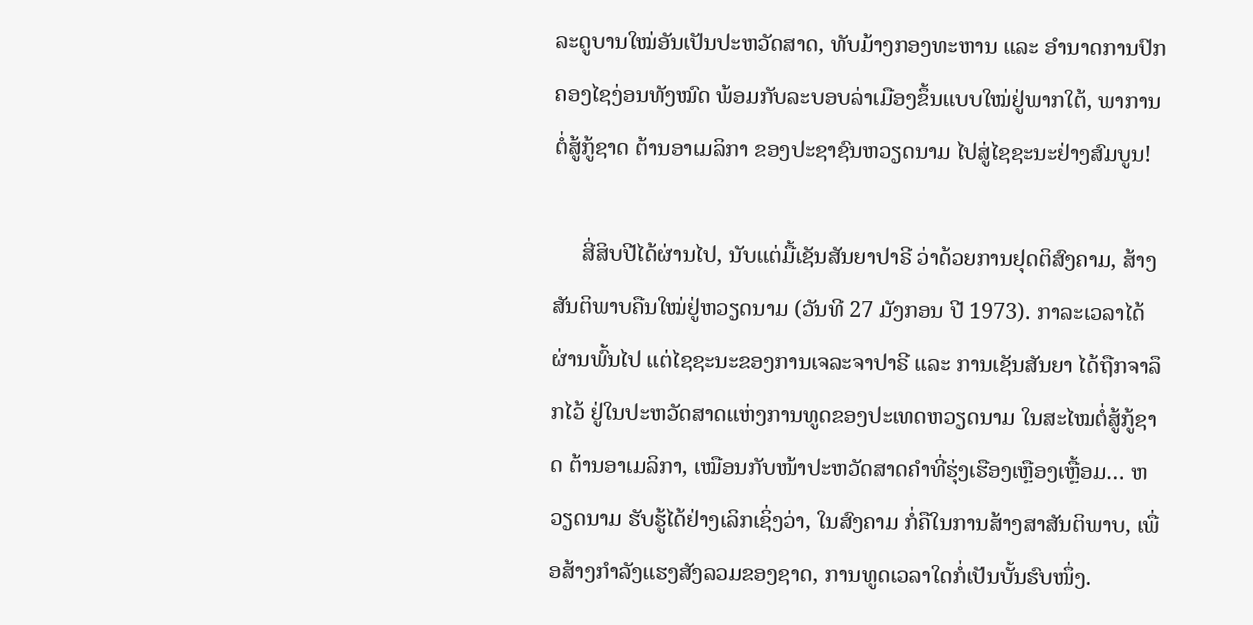ລະດູບານໃໝ່ອັນເປັນປະຫວັດສາດ, ທັບມ້າງກອງທະຫານ ແລະ ອຳນາດການປົກຄອງໄຊງ່ອນທັງໝົດ ພ້ອມກັບລະບອບລ່າເມືອງຂຶ້ນແບບໃໝ່ຢູ່ພາກໃຕ້, ພາການຕໍ່ສູ້ກູ້ຊາດ ຕ້ານອາເມລິກາ ຂອງປະຊາຊົນຫວຽດນາມ ໄປສູ່ໄຊຊະນະຢ່າງສົມບູນ!

     ສີ່ສິບປີໄດ້ຜ່ານໄປ, ນັບແຕ່ມື້ເຊັນສັນຍາປາຣີ ວ່າດ້ວຍການຢຸດຕິສົງຄາມ, ສ້າງສັນຕິພາບຄືນໃໝ່ຢູ່ຫວຽດນາມ (ວັນທີ 27 ມັງກອນ ປີ 1973). ກາລະເວລາໄດ້ຜ່ານພົ້ນໄປ ແຕ່ໄຊຊະນະຂອງການເຈລະຈາປາຣີ ແລະ ການເຊັນສັນຍາ ໄດ້ຖືກຈາລຶກໄວ້ ຢູ່ໃນປະຫວັດສາດແຫ່ງການທູດຂອງປະເທດຫວຽດນາມ ໃນສະໄໝຕໍ່ສູ້ກູ້ຊາດ ຕ້ານອາເມລິກາ, ເໝືອນກັບໜ້າປະຫວັດສາດຄຳທີ່ຮຸ່ງເຮືອງເຫຼືອງເຫຼື້ອມ… ຫວຽດນາມ ຮັບຮູ້ໄດ້ຢ່າງເລິກເຊິ່ງວ່າ, ໃນສົງຄາມ ກໍ່ຄືໃນການສ້າງສາສັນຕິພາບ, ເພື່ອສ້າງກຳລັງແຮງສັງລວມຂອງຊາດ, ການທູດເວລາໃດກໍ່ເປັນບັ້ນຮົບໜຶ່ງ.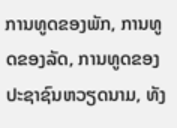ການທູດຂອງພັກ, ການທູດຂອງລັດ, ການທູດຂອງປະຊາຊົນຫວຽດນາມ, ທັງ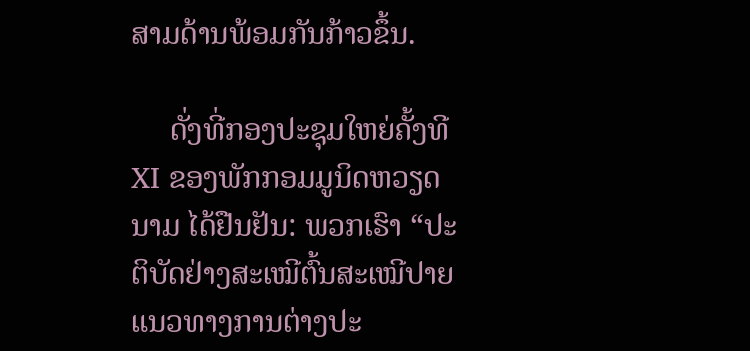ສາມດ້ານພ້ອມກັນກ້າວຂຶ້ນ.

     ດັ່ງທີ່ກອງປະຊຸມໃຫຍ່ຄັ້ງທີ XI ຂອງພັກກອມມູນິດຫວຽດນາມ ໄດ້ຢືນຢັນ: ພວກເຮົາ “ປະຕິບັດຢ່າງສະເໝີຕົ້ນສະເໝີປາຍ ແນວທາງການຕ່າງປະ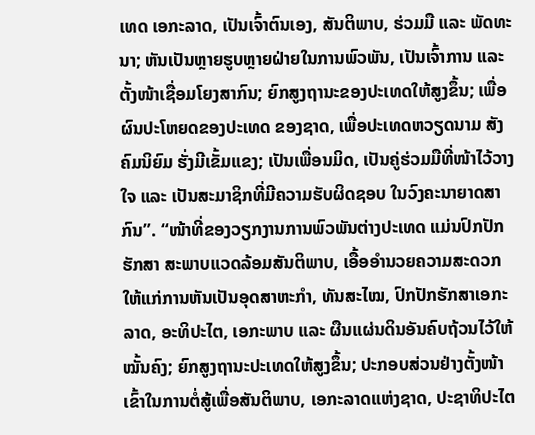ເທດ ເອກະລາດ, ເປັນເຈົ້າຕົນເອງ, ສັນຕິພາບ, ຮ່ວມມື ແລະ ພັດທະນາ; ຫັນເປັນຫຼາຍຮູບຫຼາຍຝ່າຍໃນການພົວພັນ, ເປັນເຈົ້າການ ແລະ ຕັ້ງໜ້າເຊື່ອມໂຍງສາກົນ; ຍົກສູງຖານະຂອງປະເທດໃຫ້ສູງຂຶ້ນ; ເພື່ອຜົນປະໂຫຍດຂອງປະເທດ ຂອງຊາດ, ເພື່ອປະເທດຫວຽດນາມ ສັງຄົມນິຍົມ ຮັ່ງມີເຂັ້ມແຂງ; ເປັນເພື່ອນມິດ, ເປັນຄູ່ຮ່ວມມືທີ່ໜ້າໄວ້ວາງໃຈ ແລະ ເປັນສະມາຊິກທີ່ມີຄວາມຮັບຜິດຊອບ ໃນວົງຄະນາຍາດສາກົນ”. “ໜ້າທີ່ຂອງວຽກງານການພົວພັນຕ່າງປະເທດ ແມ່ນປົກປັກຮັກສາ ສະພາບແວດລ້ອມສັນຕິພາບ, ເອື້ອອຳນວຍຄວາມສະດວກ ໃຫ້ແກ່ການຫັນເປັນອຸດສາຫະກຳ, ທັນສະໄໝ, ປົກປັກຮັກສາເອກະລາດ, ອະທິປະໄຕ, ເອກະພາບ ແລະ ຜືນແຜ່ນດິນອັນຄົບຖ້ວນໄວ້ໃຫ້ໝັ້ນຄົງ; ຍົກສູງຖານະປະເທດໃຫ້ສູງຂຶ້ນ; ປະກອບສ່ວນຢ່າງຕັ້ງໜ້າ ເຂົ້າໃນການຕໍ່ສູ້ເພື່ອສັນຕິພາບ, ເອກະລາດແຫ່ງຊາດ, ປະຊາທິປະໄຕ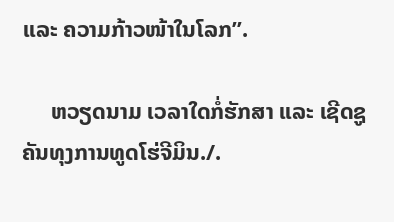ແລະ ຄວາມກ້າວໜ້າໃນໂລກ”.

     ຫວຽດນາມ ເວລາໃດກໍ່ຮັກສາ ແລະ ເຊີດຊູຄັນທຸງການທູດໂຮ່ຈີມິນ./.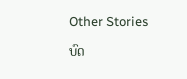Other Stories

ບົດ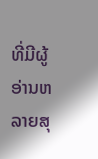ທີ່ມີຜູ້ອ່ານຫລາຍສຸ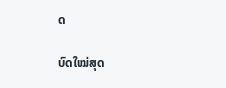ດ

ບົດໃໝ່ສຸດ